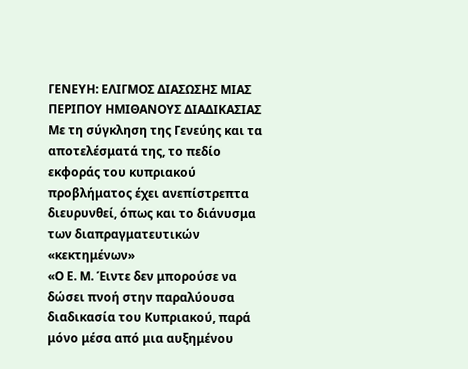ΓΕΝΕΥΗ: ΕΛΙΓΜΟΣ ΔΙΑΣΩΣΗΣ ΜΙΑΣ ΠΕΡΙΠΟΥ ΗΜΙΘΑΝΟΥΣ ΔΙΑΔΙΚΑΣΙΑΣ
Με τη σύγκληση της Γενεύης και τα αποτελέσματά της, το πεδίο εκφοράς του κυπριακού προβλήματος έχει ανεπίστρεπτα διευρυνθεί, όπως και το διάνυσμα των διαπραγματευτικών «κεκτημένων»
«Ο Ε. Μ. Έιντε δεν μπορούσε να δώσει πνοή στην παραλύουσα διαδικασία του Κυπριακού, παρά μόνο μέσα από μια αυξημένου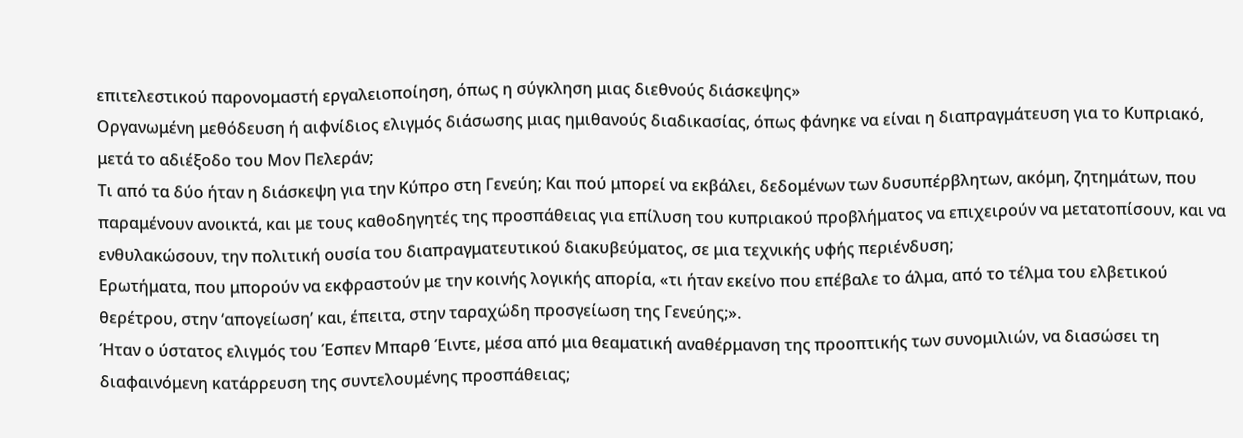επιτελεστικού παρονομαστή εργαλειοποίηση, όπως η σύγκληση μιας διεθνούς διάσκεψης»
Οργανωμένη μεθόδευση ή αιφνίδιος ελιγμός διάσωσης μιας ημιθανούς διαδικασίας, όπως φάνηκε να είναι η διαπραγμάτευση για το Κυπριακό, μετά το αδιέξοδο του Μον Πελεράν;
Τι από τα δύο ήταν η διάσκεψη για την Κύπρο στη Γενεύη; Και πού μπορεί να εκβάλει, δεδομένων των δυσυπέρβλητων, ακόμη, ζητημάτων, που παραμένουν ανοικτά, και με τους καθοδηγητές της προσπάθειας για επίλυση του κυπριακού προβλήματος να επιχειρούν να μετατοπίσουν, και να ενθυλακώσουν, την πολιτική ουσία του διαπραγματευτικού διακυβεύματος, σε μια τεχνικής υφής περιένδυση;
Ερωτήματα, που μπορούν να εκφραστούν με την κοινής λογικής απορία, «τι ήταν εκείνο που επέβαλε το άλμα, από το τέλμα του ελβετικού θερέτρου, στην ‘απογείωση’ και, έπειτα, στην ταραχώδη προσγείωση της Γενεύης;».
Ήταν ο ύστατος ελιγμός του Έσπεν Μπαρθ Έιντε, μέσα από μια θεαματική αναθέρμανση της προοπτικής των συνομιλιών, να διασώσει τη διαφαινόμενη κατάρρευση της συντελουμένης προσπάθειας;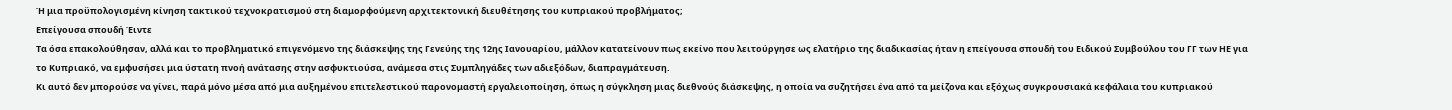Ή μια προϋπολογισμένη κίνηση τακτικού τεχνοκρατισμού στη διαμορφούμενη αρχιτεκτονική διευθέτησης του κυπριακού προβλήματος;
Επείγουσα σπουδή Έιντε
Τα όσα επακολούθησαν, αλλά και το προβληματικό επιγενόμενο της διάσκεψης της Γενεύης της 12ης Ιανουαρίου, μάλλον κατατείνουν πως εκείνο που λειτούργησε ως ελατήριο της διαδικασίας ήταν η επείγουσα σπουδή του Ειδικού Συμβούλου του ΓΓ των ΗΕ για το Κυπριακό, να εμφυσήσει μια ύστατη πνοή ανάτασης στην ασφυκτιούσα, ανάμεσα στις Συμπληγάδες των αδιεξόδων, διαπραγμάτευση.
Κι αυτό δεν μπορούσε να γίνει, παρά μόνο μέσα από μια αυξημένου επιτελεστικού παρονομαστή εργαλειοποίηση, όπως η σύγκληση μιας διεθνούς διάσκεψης, η οποία να συζητήσει ένα από τα μείζονα και εξόχως συγκρουσιακά κεφάλαια του κυπριακού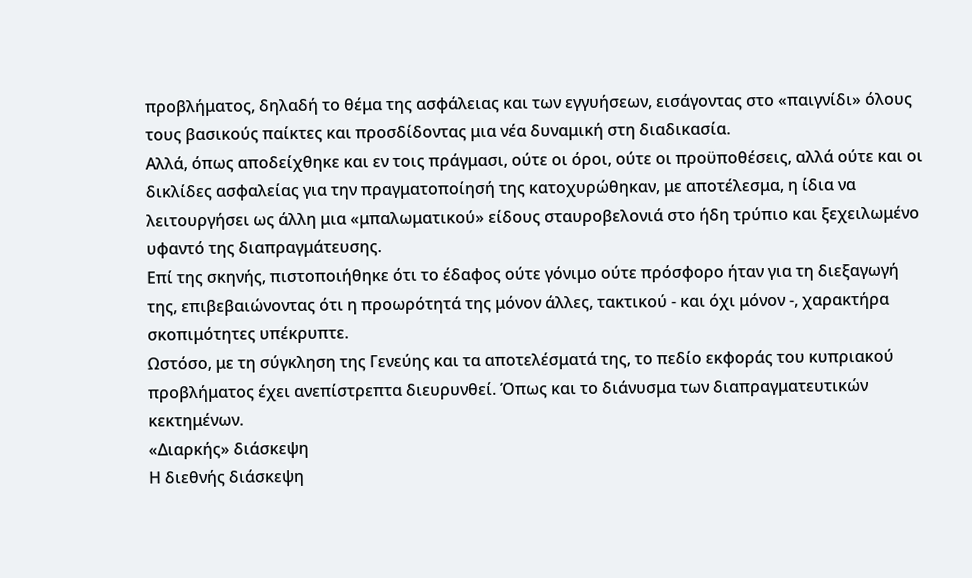προβλήματος, δηλαδή το θέμα της ασφάλειας και των εγγυήσεων, εισάγοντας στο «παιγνίδι» όλους τους βασικούς παίκτες και προσδίδοντας μια νέα δυναμική στη διαδικασία.
Αλλά, όπως αποδείχθηκε και εν τοις πράγμασι, ούτε οι όροι, ούτε οι προϋποθέσεις, αλλά ούτε και οι δικλίδες ασφαλείας για την πραγματοποίησή της κατοχυρώθηκαν, με αποτέλεσμα, η ίδια να λειτουργήσει ως άλλη μια «μπαλωματικού» είδους σταυροβελονιά στο ήδη τρύπιο και ξεχειλωμένο υφαντό της διαπραγμάτευσης.
Επί της σκηνής, πιστοποιήθηκε ότι το έδαφος ούτε γόνιμο ούτε πρόσφορο ήταν για τη διεξαγωγή της, επιβεβαιώνοντας ότι η προωρότητά της μόνον άλλες, τακτικού - και όχι μόνον -, χαρακτήρα σκοπιμότητες υπέκρυπτε.
Ωστόσο, με τη σύγκληση της Γενεύης και τα αποτελέσματά της, το πεδίο εκφοράς του κυπριακού προβλήματος έχει ανεπίστρεπτα διευρυνθεί. Όπως και το διάνυσμα των διαπραγματευτικών κεκτημένων.
«Διαρκής» διάσκεψη
Η διεθνής διάσκεψη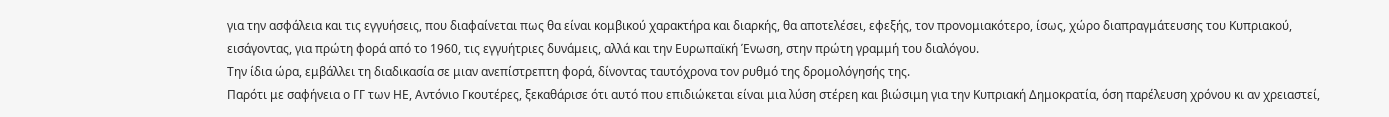για την ασφάλεια και τις εγγυήσεις, που διαφαίνεται πως θα είναι κομβικού χαρακτήρα και διαρκής, θα αποτελέσει, εφεξής, τον προνομιακότερο, ίσως, χώρο διαπραγμάτευσης του Κυπριακού, εισάγοντας, για πρώτη φορά από το 1960, τις εγγυήτριες δυνάμεις, αλλά και την Ευρωπαϊκή Ένωση, στην πρώτη γραμμή του διαλόγου.
Την ίδια ώρα, εμβάλλει τη διαδικασία σε μιαν ανεπίστρεπτη φορά, δίνοντας ταυτόχρονα τον ρυθμό της δρομολόγησής της.
Παρότι με σαφήνεια ο ΓΓ των ΗΕ, Αντόνιο Γκουτέρες, ξεκαθάρισε ότι αυτό που επιδιώκεται είναι μια λύση στέρεη και βιώσιμη για την Κυπριακή Δημοκρατία, όση παρέλευση χρόνου κι αν χρειαστεί,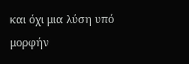και όχι μια λύση υπό μορφήν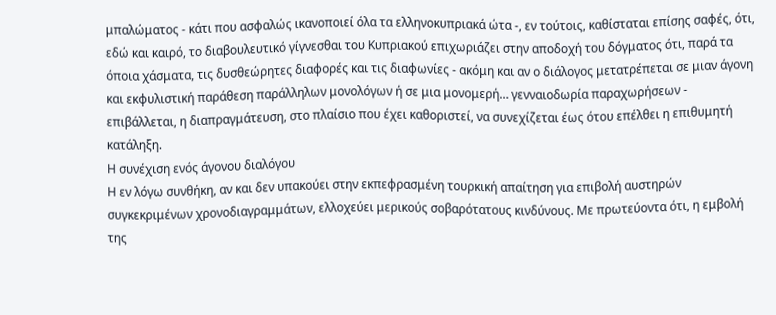μπαλώματος - κάτι που ασφαλώς ικανοποιεί όλα τα ελληνοκυπριακά ώτα -, εν τούτοις, καθίσταται επίσης σαφές, ότι, εδώ και καιρό, το διαβουλευτικό γίγνεσθαι του Κυπριακού επιχωριάζει στην αποδοχή του δόγματος ότι, παρά τα όποια χάσματα, τις δυσθεώρητες διαφορές και τις διαφωνίες - ακόμη και αν ο διάλογος μετατρέπεται σε μιαν άγονη και εκφυλιστική παράθεση παράλληλων μονολόγων ή σε μια μονομερή… γενναιοδωρία παραχωρήσεων - επιβάλλεται, η διαπραγμάτευση, στο πλαίσιο που έχει καθοριστεί, να συνεχίζεται έως ότου επέλθει η επιθυμητή κατάληξη.
Η συνέχιση ενός άγονου διαλόγου
Η εν λόγω συνθήκη, αν και δεν υπακούει στην εκπεφρασμένη τουρκική απαίτηση για επιβολή αυστηρών συγκεκριμένων χρονοδιαγραμμάτων, ελλοχεύει μερικούς σοβαρότατους κινδύνους. Με πρωτεύοντα ότι, η εμβολή της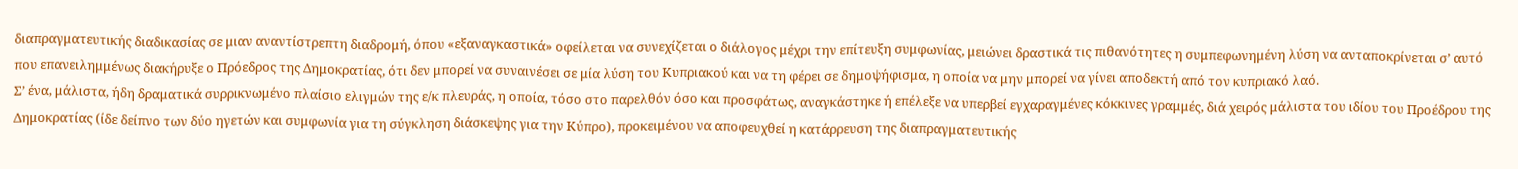διαπραγματευτικής διαδικασίας σε μιαν αναντίστρεπτη διαδρομή, όπου «εξαναγκαστικά» οφείλεται να συνεχίζεται ο διάλογος μέχρι την επίτευξη συμφωνίας, μειώνει δραστικά τις πιθανότητες η συμπεφωνημένη λύση να ανταποκρίνεται σ’ αυτό που επανειλημμένως διακήρυξε ο Πρόεδρος της Δημοκρατίας, ότι δεν μπορεί να συναινέσει σε μία λύση του Κυπριακού και να τη φέρει σε δημοψήφισμα, η οποία να μην μπορεί να γίνει αποδεκτή από τον κυπριακό λαό.
Σ’ ένα, μάλιστα, ήδη δραματικά συρρικνωμένο πλαίσιο ελιγμών της ε/κ πλευράς, η οποία, τόσο στο παρελθόν όσο και προσφάτως, αναγκάστηκε ή επέλεξε να υπερβεί εγχαραγμένες κόκκινες γραμμές, διά χειρός μάλιστα του ιδίου του Προέδρου της Δημοκρατίας (ίδε δείπνο των δύο ηγετών και συμφωνία για τη σύγκληση διάσκεψης για την Κύπρο), προκειμένου να αποφευχθεί η κατάρρευση της διαπραγματευτικής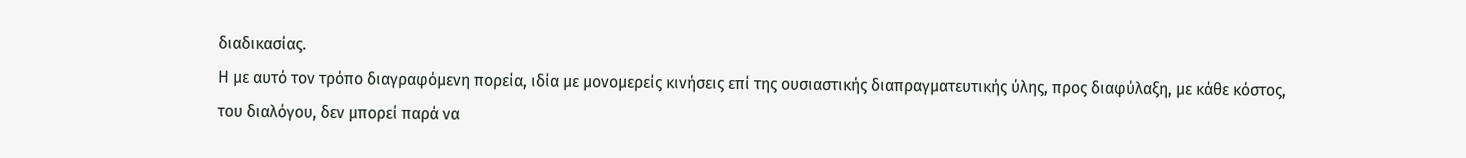διαδικασίας.
Η με αυτό τον τρόπο διαγραφόμενη πορεία, ιδία με μονομερείς κινήσεις επί της ουσιαστικής διαπραγματευτικής ύλης, προς διαφύλαξη, με κάθε κόστος, του διαλόγου, δεν μπορεί παρά να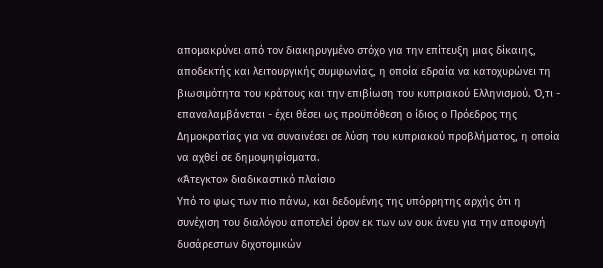απομακρύνει από τον διακηρυγμένο στόχο για την επίτευξη μιας δίκαιης, αποδεκτής και λειτουργικής συμφωνίας, η οποία εδραία να κατοχυρώνει τη βιωσιμότητα του κράτους και την επιβίωση του κυπριακού Ελληνισμού. Ό,τι - επαναλαμβάνεται - έχει θέσει ως προϋπόθεση ο ίδιος ο Πρόεδρος της Δημοκρατίας για να συναινέσει σε λύση του κυπριακού προβλήματος, η οποία να αχθεί σε δημοψηφίσματα.
«Άτεγκτο» διαδικαστικό πλαίσιο
Υπό το φως των πιο πάνω, και δεδομένης της υπόρρητης αρχής ότι η συνέχιση του διαλόγου αποτελεί όρον εκ των ων ουκ άνευ για την αποφυγή δυσάρεστων διχοτομικών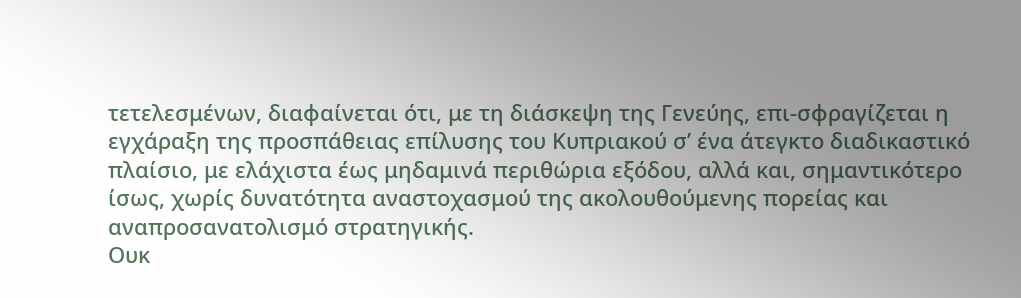τετελεσμένων, διαφαίνεται ότι, με τη διάσκεψη της Γενεύης, επι-σφραγίζεται η εγχάραξη της προσπάθειας επίλυσης του Κυπριακού σ’ ένα άτεγκτο διαδικαστικό πλαίσιο, με ελάχιστα έως μηδαμινά περιθώρια εξόδου, αλλά και, σημαντικότερο ίσως, χωρίς δυνατότητα αναστοχασμού της ακολουθούμενης πορείας και αναπροσανατολισμό στρατηγικής.
Ουκ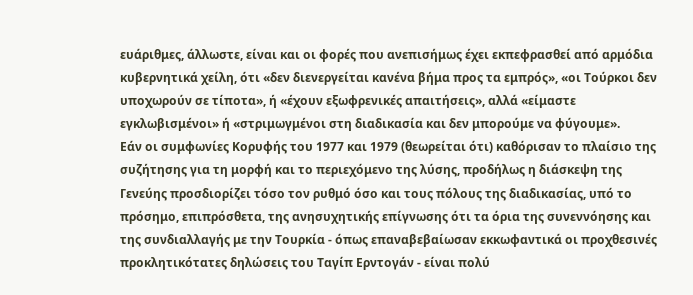ευάριθμες, άλλωστε, είναι και οι φορές που ανεπισήμως έχει εκπεφρασθεί από αρμόδια κυβερνητικά χείλη, ότι «δεν διενεργείται κανένα βήμα προς τα εμπρός», «οι Τούρκοι δεν υποχωρούν σε τίποτα», ή «έχουν εξωφρενικές απαιτήσεις», αλλά «είμαστε εγκλωβισμένοι» ή «στριμωγμένοι στη διαδικασία και δεν μπορούμε να φύγουμε».
Εάν οι συμφωνίες Κορυφής του 1977 και 1979 (θεωρείται ότι) καθόρισαν το πλαίσιο της συζήτησης για τη μορφή και το περιεχόμενο της λύσης, προδήλως η διάσκεψη της Γενεύης προσδιορίζει τόσο τον ρυθμό όσο και τους πόλους της διαδικασίας, υπό το πρόσημο, επιπρόσθετα, της ανησυχητικής επίγνωσης ότι τα όρια της συνεννόησης και της συνδιαλλαγής με την Τουρκία - όπως επαναβεβαίωσαν εκκωφαντικά οι προχθεσινές προκλητικότατες δηλώσεις του Ταγίπ Ερντογάν - είναι πολύ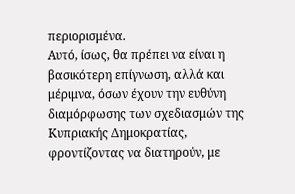περιορισμένα.
Αυτό, ίσως, θα πρέπει να είναι η βασικότερη επίγνωση, αλλά και μέριμνα, όσων έχουν την ευθύνη διαμόρφωσης των σχεδιασμών της Κυπριακής Δημοκρατίας, φροντίζοντας να διατηρούν, με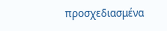προσχεδιασμένα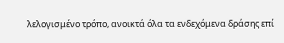λελογισμένο τρόπο, ανοικτά όλα τα ενδεχόμενα δράσης επί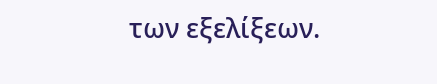των εξελίξεων.